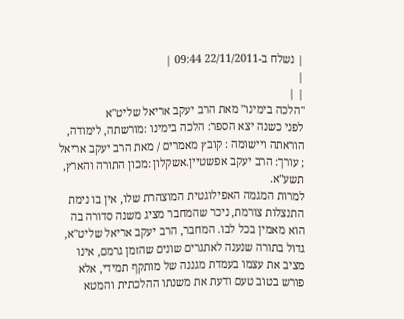| נשלח ב-22/11/2011 09:44 |
|
| |
"הלכה בימינו" מאת הרב יעקב אריאל שליט"א
לפני כשנה יצא הספר: הלכה בימינו :מורשתה, לימודה, הוראתה ויישומה : קובץ מאמרים / מאת הרב יעקב אריאל ; עורך: הרב יעקב אפשטיין.אשקלון :מכון התורה והארץ, תשע"א.
למרות המגמה האפילוגטית המוצהרת שלו, אין בו נימת התנצלות צורמת, ניכר שהמחבר מציג משנה סדורה בה הוא מאמין בכל לבו. המחבר, הרב יעקב אריאל שליט"א, גדול בתורה שנענה לאתגרים שונים שהזמן גרמם, אינו מציב את עצמו בעמדת מגננה של מותקף תמידי, אלא פורש בטוב טעם ודעת את משנתו ההלכתית והמטא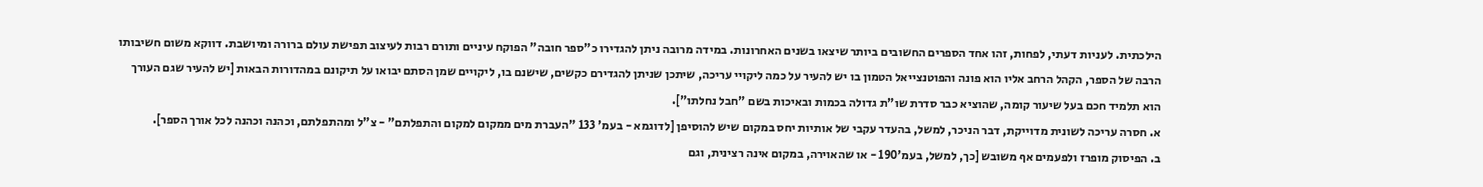הילכתית. לעניות דעתי, לפחות, זהו אחד הספרים החשובים ביותר שיצאו בשנים האחרונות. במידה מרובה ניתן להגדירו כ"ספר חובה" הפוקח עיניים ותורם רבות לעיצוב תפישת עולם ברורה ומיושבת. דווקא משום חשיבותו הרבה של הספר, הקהל הרחב אליו הוא פונה והפוטנצייאל הטמון בו יש להעיר על כמה ליקויי עריכה, שיתכן שניתן להגדירם כקשים, שישנם בו, ליקויים שמן הסתם יבואו על תיקונם במהדורות הבאות [יש להעיר שגם העורך הוא תלמיד חכם בעל שיעור קומה, שהוציא כבר סדרת שו"ת גדולה בכמות ובאיכות בשם "חבל נחלתו"].
א. חסרה עריכה לשונית מדוייקת, דבר הניכר, למשל, בהעדר עקבי של אותיות יחס במקום שיש להוסיפן [לדוגמא - בעמ' 133 "העברת מים ממקום למקום והתפלתם" - צ"ל ומהתפלתם, וכהנה וכהנה לכל אורך הספר].
ב. הפיסוק מופרז ולפעמים אף משובש [כך, למשל, בעמ'190 - או שהאוירה, במקום אינה רצינית, וגם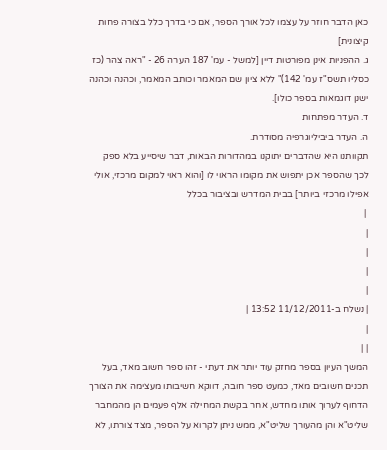כאן הדבר חוזר על עצמו לכל אורך הספר, אם כי בדרך כלל בצורה פחות קיצונית]
ג. ההפניות אינן מפורטות דיין [למשל - עמ' 187 הערה 26 - "ראה צהר (כז כסליו תשס"ז עמ' 142)" ללא ציון שם המאמר וכותב המאמר, וכהנה וכהנה ישנן דוגמאות בספר כולו].
ד. העדר מפתחות
ה. העדר ביביליוגרפיה מסודרת.
תקוותנו היא שהדברים יתוקנו במהדורות הבאות, דבר שיסייע בלא ספק לכך שהספר אכן יתפוש את מקומו הראוי לו [והוא ראוי למקום מרכזי, אולי אפילו מרכזי ביותר] בבית המדרש ובציבור בכלל
 |
|
|
|
|
| נשלח ב-11/12/2011 13:52 |
|
| |
המשך העיון בספר מחזק עוד יותר את דעתי - זהו ספר חשוב מאד, בעל תכנים חשובים מאד, כמעט ספר חובה, דווקא חשיבותו מעצימה את הצורך הדחוף לערוך אותו מחדש, אחר בקשת המחילה אלף פעמים הן מהמחבר שליט"א והן מהעורך שליט"א, ממש ניתן לקרוא על הספר, מצד צורתו, לא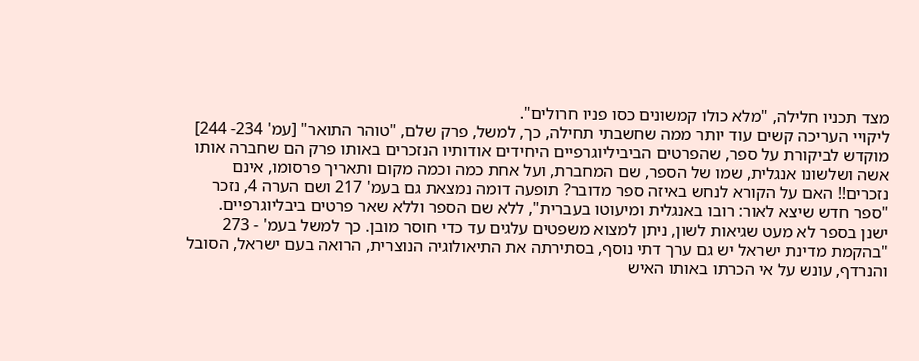מצד תכניו חלילה, "מלא כולו קמשונים כסו פניו חרולים".
ליקויי העריכה קשים עוד יותר ממה שחשבתי תחילה, כך, למשל, פרק שלם, "טוהר התואר" [עמ' 234- 244] מוקדש לביקורת על ספר, שהפרטים הביביליוגרפיים היחידים אודותיו הנזכרים באותו פרק הם שחברה אותו אשה ושלשונו אנגלית, שמו של הספר, שם המחברת, ועל אחת כמה וכמה מקום ותאריך פרסומו, אינם נזכרים!! האם על הקורא לנחש באיזה ספר מדובר? תופעה דומה נמצאת גם בעמ' 217 ושם הערה 4, נזכר "ספר חדש שיצא לאור: רובו באנגלית ומיעוטו בעברית", ללא שם הספר וללא שאר פרטים ביבליוגרפיים.
ישנן בספר לא מעט שגיאות לשון, ניתן למצוא משפטים עלגים עד כדי חוסר מובן. כך למשל בעמ' - 273 "בהקמת מדינת ישראל יש גם ערך דתי נוסף, בסתירתה את התיאולוגיה הנוצרית, הרואה בעם ישראל, הסובל והנרדף, עונש על אי הכרתו באותו האיש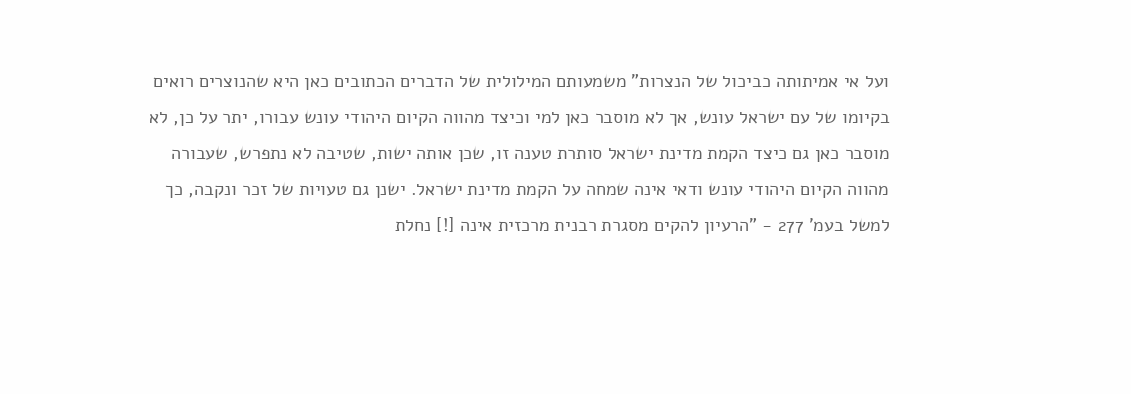ועל אי אמיתותה כביכול של הנצרות" משמעותם המילולית של הדברים הכתובים כאן היא שהנוצרים רואים בקיומו של עם ישראל עונש, אך לא מוסבר כאן למי וכיצד מהווה הקיום היהודי עונש עבורו, יתר על כן, לא מוסבר כאן גם כיצד הקמת מדינת ישראל סותרת טענה זו, שכן אותה ישות, שטיבה לא נתפרש, שעבורה מהווה הקיום היהודי עונש ודאי אינה שמחה על הקמת מדינת ישראל. ישנן גם טעויות של זכר ונקבה, כך למשל בעמ' 277 - "הרעיון להקים מסגרת רבנית מרכזית אינה [!] נחלת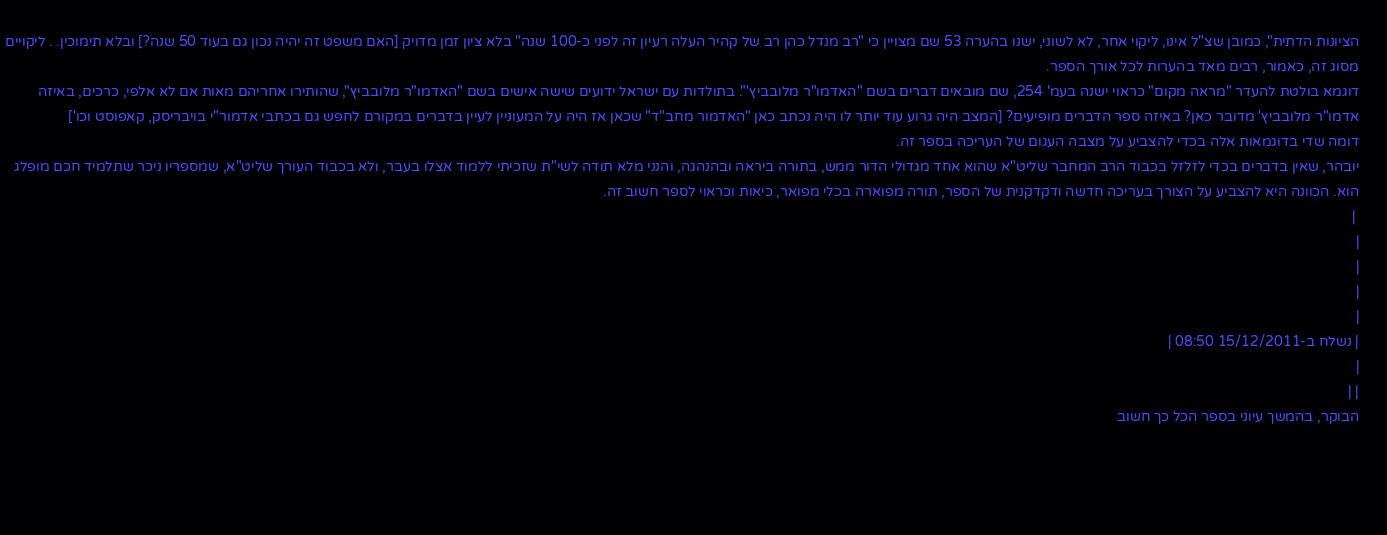הציונות הדתית", כמובן שצ"ל אינו, ליקוי אחר, לא לשוני, ישנו בהערה 53 שם מצויין כי "רב מנדל כהן רב של קהיר העלה רעיון זה לפני כ-100 שנה" בלא ציון זמן מדויק [האם משפט זה יהיה נכון גם בעוד 50 שנה?] ובלא תימוכין. . ליקויים מסוג זה, כאמור, רבים מאד בהערות לכל אורך הספר.
דוגמא בולטת להעדר "מראה מקום" כראוי ישנה בעמ' 254, שם מובאים דברים בשם "האדמו"ר מלובביץ'". בתולדות עם ישראל ידועים שישה אישים בשם "האדמו"ר מלובביץ", שהותירו אחריהם מאות אם לא אלפי, כרכים, באיזה אדמו"ר מלובביץ' מדובר כאן? באיזה ספר הדברים מופיעים? [המצב היה גרוע עוד יותר לו היה נכתב כאן "האדמור מחב"ד" שכאן אז היה על המעוניין לעיין בדברים במקורם לחפש גם בכתבי אדמור"י בויבריסק, קאפוסט וכו']
דומה שדי בדוגמאות אלה בכדי להצביע על מצבה העגום של העריכה בספר זה.
יובהר, שאין בדברים בכדי לזלזל בכבוד הרב המחבר שליט"א שהוא אחד מגדולי הדור ממש, בתורה ביראה ובהנהגה, והנני מלא תודה לשי"ת שזכיתי ללמוד אצלו בעבר, ולא בכבוד העורך שליט"א, שמספריו ניכר שתלמיד חכם מופלג הוא. הכוונה היא להצביע על הצורך בעריכה חדשה ודקדקנית של הספר, תורה מפוארה בכלי מפואר, כיאות וכראוי לספר חשוב זה.
 |
|
|
|
|
| נשלח ב-15/12/2011 08:50 |
|
| |
הבוקר, בהמשך עיוני בספר הכל כך חשוב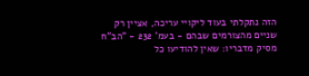הזה נתקלתי בעוד ליקויי עריכה, אציין רק שניים מהצורמים שבהם - בעמ' 232 - "הב"ח מסיק מדבריו: שאין להודיעו כל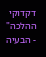דקדוקי ההלכה" - הבעיה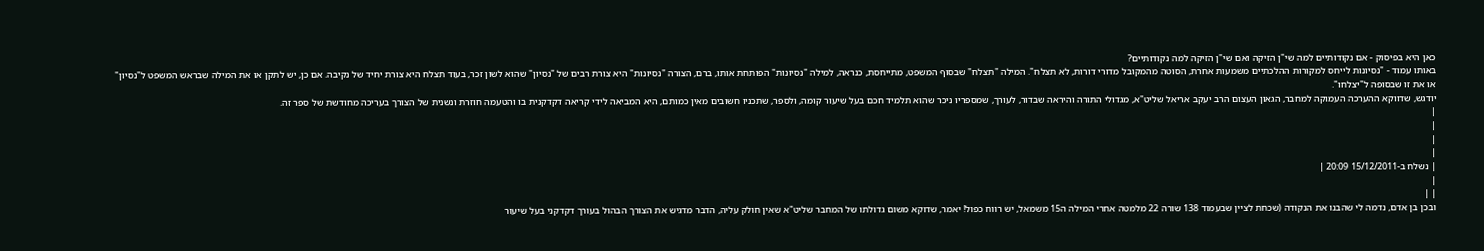כאן היא בפיסוק - אם נקודותיים למה שי"ן הזיקה ואם שי"ן הזיקה למה נקודותיים?
באותו עמוד - "נסיונות לייחס למקורות ההלכתיים משמעות אחרת, הסוטה מהמקובל מדורי דורות, לא תצלח". המילה "תצלח" שבסוף המשפט, מתייחסת, כנראה, למילה "נסיונות" הפותחת אותו, ברם, הצורה "נסיונות" היא צורת רבים של "נסיון" שהוא לשון זכר, בעוד תצלח היא צורת יחיד של נקיבה. אם כן, יש לתקן או את המילה שבראש המשפט ל"נסיון" או את זו שבסופה ל"יצלחו".
יודגש, שדווקא ההערכה העמוקה למחבר, הגאון העצום הרב יעקב אריאל שליט"א, מגדולי התורה והיראה שבדור, לעורך, שמספריו ניכר שהוא תלמיד חכם בעל שיעור קומה, ולספר, שתכניו חשובים מאין כמותם, היא המביאה לידי קריאה דקדקנית בו והטעמה חוזרת ונשנית של הצורך בעריכה מחודשת של ספר זה.
|
|
|
|
| נשלח ב-15/12/2011 20:09 |
|
| |
ובכן בן אדם, נדמה לי שהבנו את הנקודה (שכחת לציין שבעמוד 138 שורה 22 מלמטה אחרי המילה ה15 משמאל, יש רווח כפול! יאמר, שדוקא משום גדולתו של המחבר שליט"א שאין חולק עליה, הדבר מדגיש את הצורך הבהול בעורך דקדקני בעל שיעור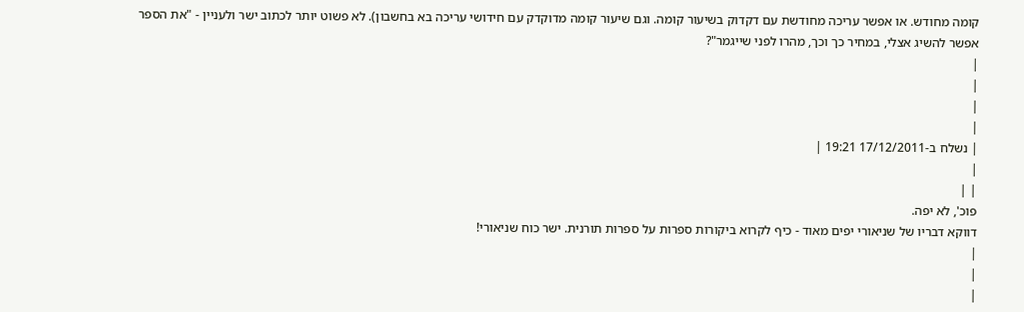קומה מחודש. או אפשר עריכה מחודשת עם דקדוק בשיעור קומה. וגם שיעור קומה מדוקדק עם חידושי עריכה בא בחשבון). לא פשוט יותר לכתוב ישר ולעניין - "את הספר אפשר להשיג אצלי, במחיר כך וכך, מהרו לפני שייגמר"?
|
|
|
|
| נשלח ב-17/12/2011 19:21 |
|
| |
פוכ', לא יפה.
דווקא דבריו של שניאורי יפים מאוד - כיף לקרוא ביקורות ספרות על ספרות תורנית. ישר כוח שניאורי!
|
|
|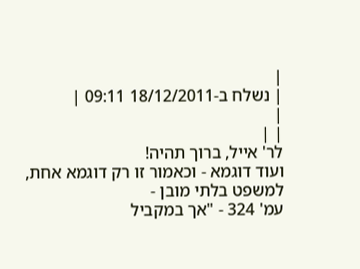|
| נשלח ב-18/12/2011 09:11 |
|
| |
לר' אייל, ברוך תהיה!
ועוד דוגמא - וכאמור זו רק דוגמא אחת, למשפט בלתי מובן -
עמ' 324 - "אך במקביל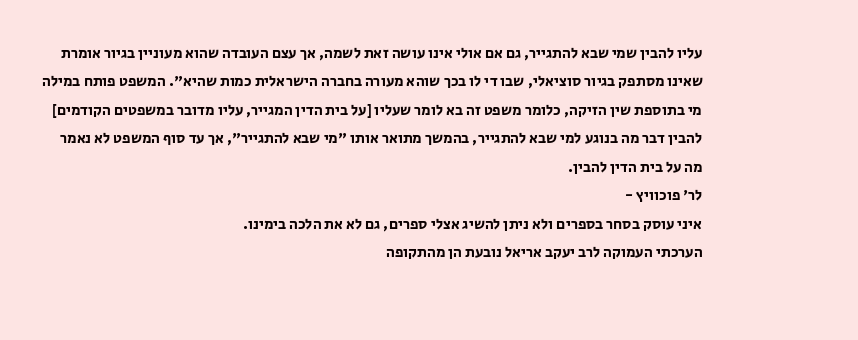עליו להבין שמי שבא להתגייר, גם אם אולי אינו עושה זאת לשמה, אך עצם העובדה שהוא מעוניין בגיור אומרת שאינו מסתפק בגיור סוציאלי, שבו די לו בכך שוהא מעורה בחברה הישראלית כמות שהיא". המשפט פותח במילה מי בתוספת שין הזיקה, כלומר משפט זה בא לומר שעליו [על בית הדין המגייר, עליו מדובר במשפטים הקודמים] להבין דבר מה בנוגע למי שבא להתגייר, בהמשך מתואר אותו "מי שבא להתגייר", אך עד סוף המשפט לא נאמר מה על בית הדין להבין.
לר' פוכוויץ -
איני עוסק בסחר בספרים ולא ניתן להשיג אצלי ספרים, גם לא את הלכה בימינו.
הערכתי העמוקה לרב יעקב אריאל נובעת הן מהתקופה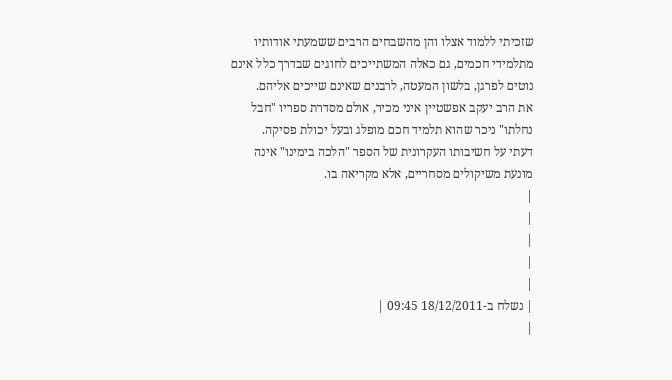שזכיתי ללמוד אצלו והן מהשבחים הרבים ששמעתי אודותיו מתלמידי חכמים, גם כאלה המשתייכים לחוגים שבדרך כלל אינם נוטים לפרגן, בלשון המעטה, לרבנים שאינם שייכים אליהם.
את הרב יעקב אפשטיין איני מכיר, אולם מסדרת ספריו "חבל נחלתו" ניכר שהוא תלמיד חכם מופלג ובעל יכולת פסיקה.
דעתי על חשיבותו העקרונית של הספר "הלכה בימינו" אינה מונעת משיקולים מסחריים, אלא מקריאה בו.
|
|
|
|
|
| נשלח ב-18/12/2011 09:45 |
|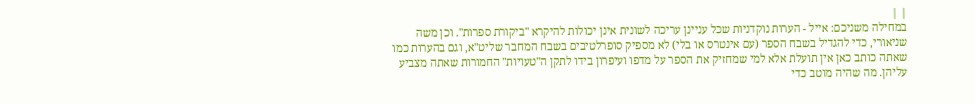| |
במחילה משניכם: אייל - הערות נוקדניות שכל עניינן עריכה לשונית אינן יכולות להיקרא "ביקורת ספרות". וכן משה שניאורי, כדי להגדיל בשבח הספר (עם אינטרס או בלי) לא מספיק סופרלטיבים בשבח המחבר שליט"א, וגם בהערות כמו שאתה כותב כאן אין תועלת אלא למי שמחזיק את הספר על מדפו ועיפרון בידו לתקן ה"טעויות" החמורות שאתה מצביע עליהן. מה שהיה מוטב כדי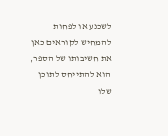לשכנע או לפחות להמחיש לקוראים כאן את חשיבותו של הספר, הוא להתייחס לתוכן שלו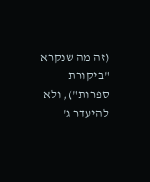(זה מה שנקרא "ביקורת ספרות"), ולא להיעדר ג'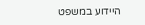היידוע במשפט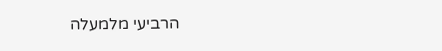הרביעי מלמעלה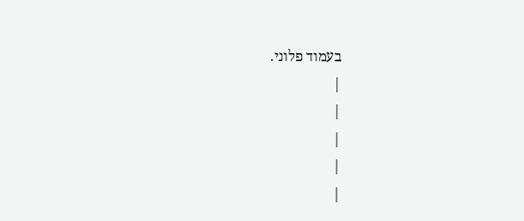בעמוד פלוני.
|
|
|
|
|